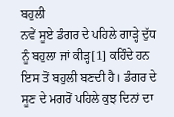ਬਹੁਲੀ
ਨਵੇਂ ਸੂਏ ਡੰਗਰ ਦੇ ਪਹਿਲੇ ਗਾੜ੍ਹੇ ਦੁੱਧ ਨੂੰ ਬਹੁਲਾ ਜਾਂ ਕੀੜ੍ਹ[1] ਕਹਿੰਦੇ ਹਨ ਇਸ ਤੋਂ ਬਹੁਲੀ ਬਣਦੀ ਹੈ। ਡੰਗਰ ਦੇ ਸੂਣ ਦੇ ਮਗਰੋਂ ਪਹਿਲੇ ਕੁਝ ਦਿਨਾਂ ਦਾ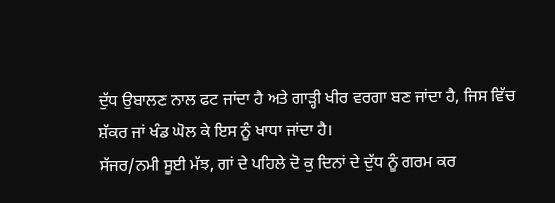ਦੁੱਧ ਉਬਾਲਣ ਨਾਲ ਫਟ ਜਾਂਦਾ ਹੈ ਅਤੇ ਗਾੜ੍ਹੀ ਖੀਰ ਵਰਗਾ ਬਣ ਜਾਂਦਾ ਹੈ, ਜਿਸ ਵਿੱਚ ਸ਼ੱਕਰ ਜਾਂ ਖੰਡ ਘੋਲ ਕੇ ਇਸ ਨੂੰ ਖਾਧਾ ਜਾਂਦਾ ਹੈ।
ਸੱਜਰ/ਨਮੀ ਸੂਈ ਮੱਝ, ਗਾਂ ਦੇ ਪਹਿਲੇ ਦੋ ਕੁ ਦਿਨਾਂ ਦੇ ਦੁੱਧ ਨੂੰ ਗਰਮ ਕਰ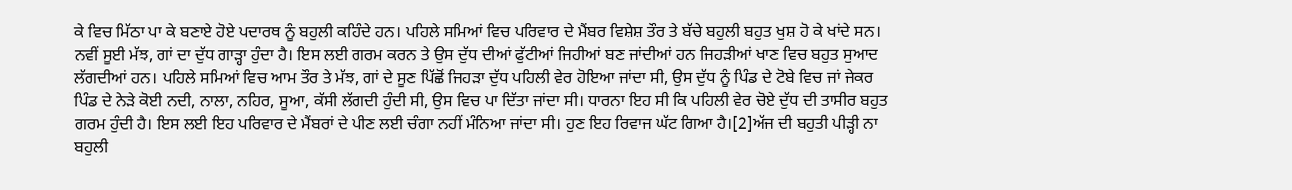ਕੇ ਵਿਚ ਮਿੱਠਾ ਪਾ ਕੇ ਬਣਾਏ ਹੋਏ ਪਦਾਰਥ ਨੂੰ ਬਹੁਲੀ ਕਹਿੰਦੇ ਹਨ। ਪਹਿਲੇ ਸਮਿਆਂ ਵਿਚ ਪਰਿਵਾਰ ਦੇ ਮੈਂਬਰ ਵਿਸ਼ੇਸ਼ ਤੌਰ ਤੇ ਬੱਚੇ ਬਹੁਲੀ ਬਹੁਤ ਖੁਸ਼ ਹੋ ਕੇ ਖਾਂਦੇ ਸਨ। ਨਵੀਂ ਸੂਈ ਮੱਝ, ਗਾਂ ਦਾ ਦੁੱਧ ਗਾੜ੍ਹਾ ਹੁੰਦਾ ਹੈ। ਇਸ ਲਈ ਗਰਮ ਕਰਨ ਤੇ ਉਸ ਦੁੱਧ ਦੀਆਂ ਫੁੱਟੀਆਂ ਜਿਹੀਆਂ ਬਣ ਜਾਂਦੀਆਂ ਹਨ ਜਿਹੜੀਆਂ ਖਾਣ ਵਿਚ ਬਹੁਤ ਸੁਆਦ ਲੱਗਦੀਆਂ ਹਨ। ਪਹਿਲੇ ਸਮਿਆਂ ਵਿਚ ਆਮ ਤੌਰ ਤੇ ਮੱਝ, ਗਾਂ ਦੇ ਸੂਣ ਪਿੱਛੋਂ ਜਿਹੜਾ ਦੁੱਧ ਪਹਿਲੀ ਵੇਰ ਹੋਇਆ ਜਾਂਦਾ ਸੀ, ਉਸ ਦੁੱਧ ਨੂੰ ਪਿੰਡ ਦੇ ਟੋਬੇ ਵਿਚ ਜਾਂ ਜੇਕਰ ਪਿੰਡ ਦੇ ਨੇੜੇ ਕੋਈ ਨਦੀ, ਨਾਲਾ, ਨਹਿਰ, ਸੂਆ, ਕੱਸੀ ਲੱਗਦੀ ਹੁੰਦੀ ਸੀ, ਉਸ ਵਿਚ ਪਾ ਦਿੱਤਾ ਜਾਂਦਾ ਸੀ। ਧਾਰਨਾ ਇਹ ਸੀ ਕਿ ਪਹਿਲੀ ਵੇਰ ਚੋਏ ਦੁੱਧ ਦੀ ਤਾਸੀਰ ਬਹੁਤ ਗਰਮ ਹੁੰਦੀ ਹੈ। ਇਸ ਲਈ ਇਹ ਪਰਿਵਾਰ ਦੇ ਮੈਂਬਰਾਂ ਦੇ ਪੀਣ ਲਈ ਚੰਗਾ ਨਹੀਂ ਮੰਨਿਆ ਜਾਂਦਾ ਸੀ। ਹੁਣ ਇਹ ਰਿਵਾਜ ਘੱਟ ਗਿਆ ਹੈ।[2]ਅੱਜ ਦੀ ਬਹੁਤੀ ਪੀੜ੍ਹੀ ਨਾ ਬਹੁਲੀ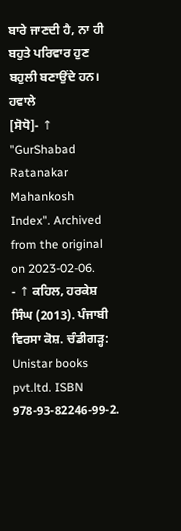ਬਾਰੇ ਜਾਣਦੀ ਹੈ, ਨਾ ਹੀ ਬਹੁਤੇ ਪਰਿਵਾਰ ਹੁਣ ਬਹੁਲੀ ਬਣਾਉਂਦੇ ਹਨ।
ਹਵਾਲੇ
[ਸੋਧੋ]- ↑ "GurShabad Ratanakar Mahankosh Index". Archived from the original on 2023-02-06.
- ↑ ਕਹਿਲ, ਹਰਕੇਸ਼ ਸਿੰਘ (2013). ਪੰਜਾਬੀ ਵਿਰਸਾ ਕੋਸ਼. ਚੰਡੀਗੜ੍ਹ: Unistar books pvt.ltd. ISBN 978-93-82246-99-2.